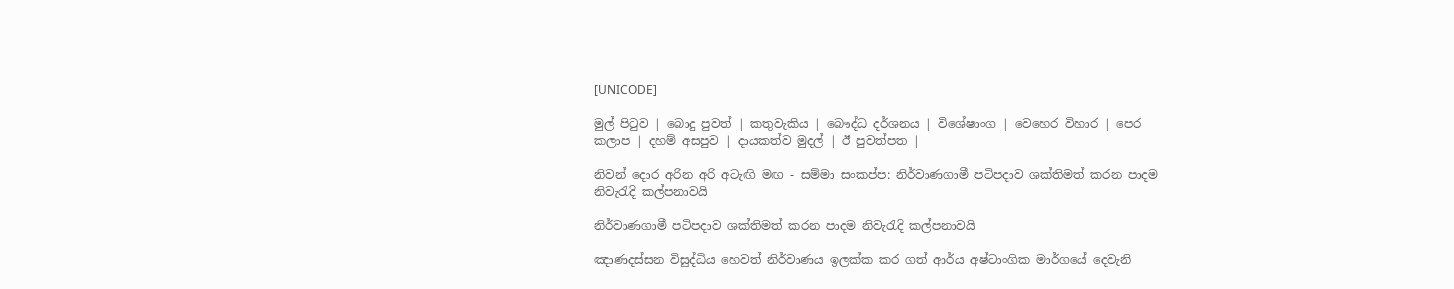[UNICODE]

මුල් පිටුව | බොදු පුවත් | කතුවැකිය | බෞද්ධ දර්ශනය | විශේෂාංග | වෙහෙර විහාර | පෙර කලාප | දහම් අසපුව | දායකත්ව මුදල් | ඊ පුවත්පත |

නිවන් දොර අරින අරි අටැඟි මඟ - සම්මා සංකප්ප: නිර්වාණගාමී පටිපදාව ශක්තිමත් කරන පාදම නිවැරැදි කල්පනාවයි

නිර්වාණගාමී පටිපදාව ශක්තිමත් කරන පාදම නිවැරැදි කල්පනාවයි

ඤාණදස්සන විසුද්ධිය හෙවත් නිර්වාණය ඉලක්ක කර ගත් ආර්ය අෂ්ටාංගික මාර්ගයේ දෙවැනි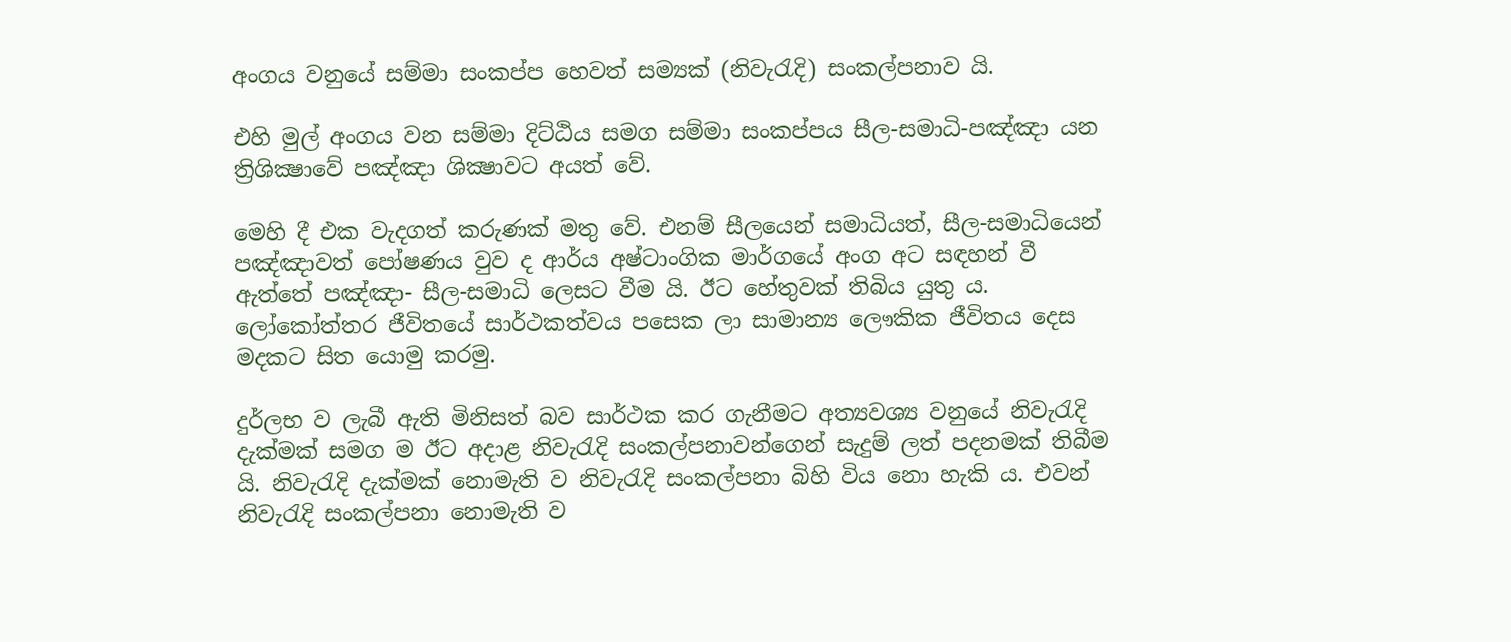අංගය වනුයේ සම්මා සංකප්ප හෙවත් සම්‍යක් (නිවැරැදි) සංකල්පනාව යි.

එහි මුල් අංගය වන සම්මා දිට්ඨිය සමග සම්මා සංකප්පය සීල-සමාධි-පඤ්ඤා යන ත්‍රිශික්‍ෂාවේ පඤ්ඤා ශික්‍ෂාවට අයත් වේ.

මෙහි දී එක වැදගත් කරුණක් මතු වේ. එනම් සීලයෙන් සමාධියත්, සීල-සමාධියෙන් පඤ්ඤාවත් පෝෂණය වුව ද ආර්ය අෂ්ටාංගික මාර්ගයේ අංග අට සඳහන් වී ඇත්තේ පඤ්ඤා- සීල-සමාධි ලෙසට වීම යි. ඊට හේතුවක් තිබිය යුතු ය. ලෝකෝත්තර ජීවිතයේ සාර්ථකත්වය පසෙක ලා සාමාන්‍ය ලෞකික ජීවිතය දෙස මදකට සිත යොමු කරමු.

දුර්ලභ ව ලැබී ඇති මිනිසත් බව සාර්ථක කර ගැනීමට අත්‍යවශ්‍ය වනුයේ නිවැරැදි දැක්මක් සමග ම ඊට අදාළ නිවැරැදි සංකල්පනාවන්ගෙන් සැදුම් ලත් පදනමක් තිබීම යි. නිවැරැදි දැක්මක් නොමැති ව නිවැරැදි සංකල්පනා බිහි විය නො හැකි ය. එවන් නිවැරැදි සංකල්පනා නොමැති ව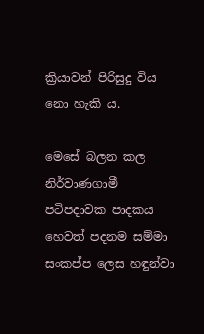ක්‍රියාවන් පිරිසුදු විය නො හැකි ය.

මෙසේ බලන කල නිර්වාණගාමී පටිපදාවක පාදකය හෙවත් පදනම සම්මා සංකප්ප ලෙස හඳුන්වා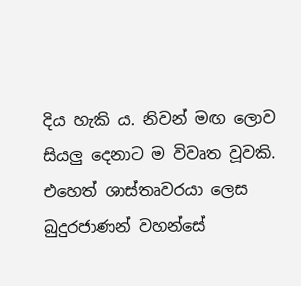දිය හැකි ය. නිවන් මඟ ලොව සියලු දෙනාට ම විවෘත වූවකි. එහෙත් ශාස්තෘවරයා ලෙස බුදුරජාණන් වහන්සේ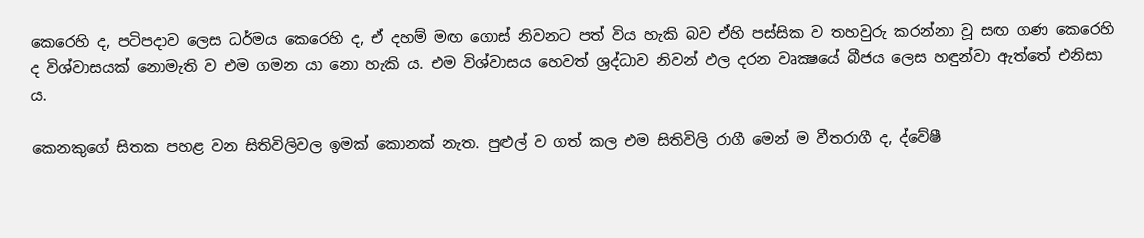කෙරෙහි ද, පටිපදාව ලෙස ධර්මය කෙරෙහි ද, ඒ දහම් මඟ ගොස් නිවනට පත් විය හැකි බව ඒහි පස්සික ව තහවුරු කරන්නා වූ සඟ ගණ කෙරෙහි ද විශ්වාසයක් නොමැති ව එම ගමන යා නො හැකි ය. එම විශ්වාසය හෙවත් ශ්‍රද්ධාව නිවන් ඵල දරන වෘක්‍ෂයේ බීජය ලෙස හඳුන්වා ඇත්තේ එනිසා ය.

කෙනකුගේ සිතක පහළ වන සිතිවිලිවල ඉමක් කොනක් නැත. පුළුල් ව ගත් කල එම සිතිවිලි රාගී මෙන් ම වීතරාගී ද, ද්වේෂී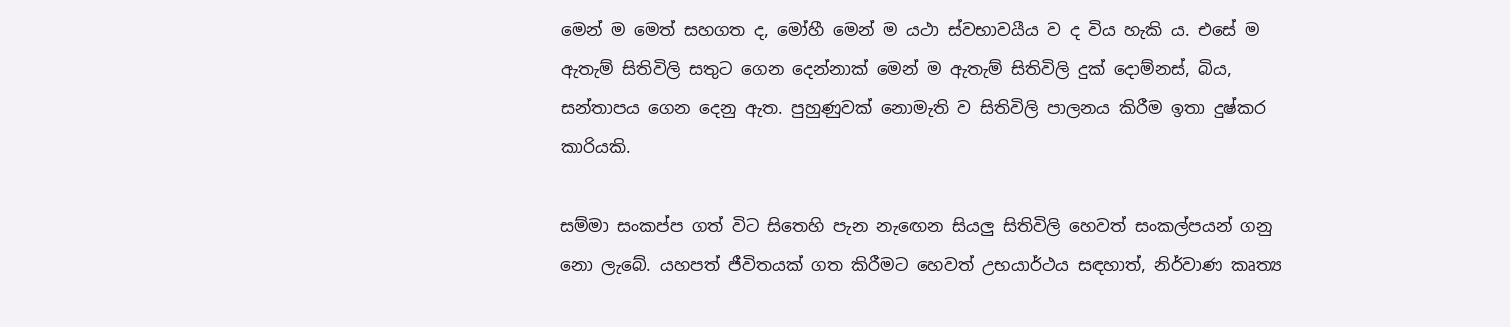මෙන් ම මෙත් සහගත ද, මෝහී මෙන් ම යථා ස්වභාවයීය ව ද විය හැකි ය. එසේ ම ඇතැම් සිතිවිලි සතුට ගෙන දෙන්නාක් මෙන් ම ඇතැම් සිතිවිලි දුක් දොම්නස්, බිය, සන්තාපය ගෙන දෙනු ඇත. පුහුණුවක් නොමැති ව සිතිවිලි පාලනය කිරීම ඉතා දුෂ්කර කාරියකි.

සම්මා සංකප්ප ගත් විට සිතෙහි පැන නැඟෙන සියලු සිතිවිලි හෙවත් සංකල්පයන් ගනු නො ලැබේ. යහපත් ජීවිතයක් ගත කිරීමට හෙවත් උභයාර්ථය සඳහාත්, නිර්වාණ කෘත්‍ය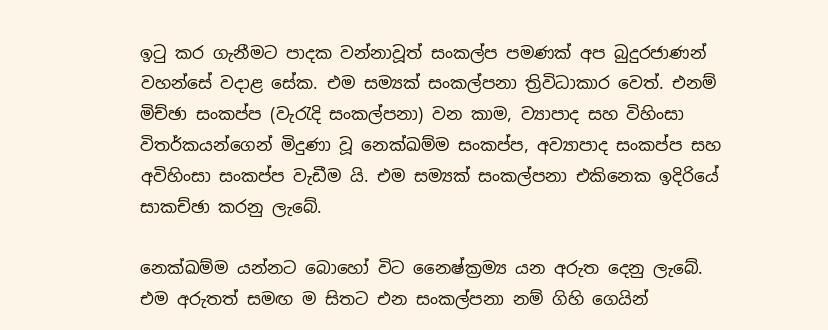ඉටු කර ගැනීමට පාදක වන්නාවූත් සංකල්ප පමණක් අප බුදුරජාණන් වහන්සේ වදාළ සේක. එම සම්‍යක් සංකල්පනා ත්‍රිවිධාකාර වෙත්. එනම් මිච්ඡා සංකප්ප (වැරැදි සංකල්පනා) වන කාම, ව්‍යාපාද සහ විහිංසා විතර්කයන්ගෙන් මිදුණා වූ නෙක්ඛම්ම සංකප්ප, අව්‍යාපාද සංකප්ප සහ අවිහිංසා සංකප්ප වැඩීම යි. එම සම්‍යක් සංකල්පනා එකිනෙක ඉදිරියේ සාකච්ඡා කරනු ලැබේ.

නෙක්ඛම්ම යන්නට බොහෝ විට නෛෂ්ක්‍රම්‍ය යන අරුත දෙනු ලැබේ. එම අරුතත් සමඟ ම සිතට එන සංකල්පනා නම් ගිහි ගෙයින්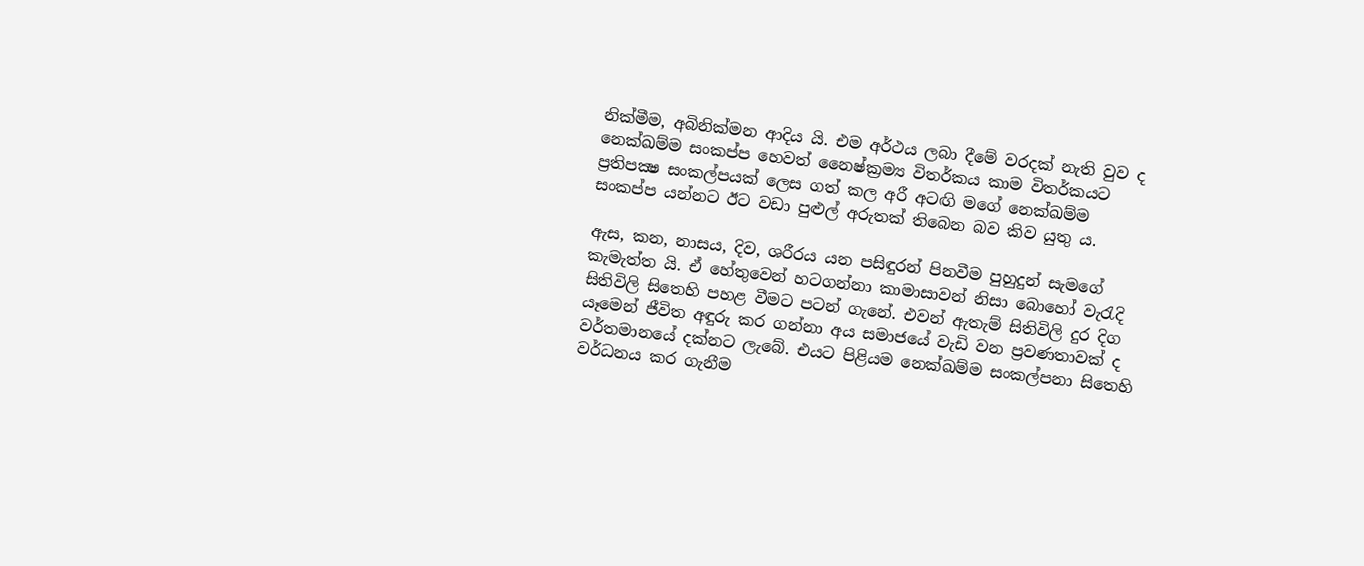නික්මීම, අබිනික්මන ආදිය යි. එම අර්ථය ලබා දීමේ වරදක් නැති වුව ද නෙක්ඛම්ම සංකප්ප හෙවත් නෛෂ්ක්‍රම්‍ය විතර්කය කාම විතර්කයට ප්‍රතිපක්‍ෂ සංකල්පයක් ලෙස ගත් කල අරී අටඟි මගේ නෙක්ඛම්ම සංකප්ප යන්නට ඊට වඩා පුළුල් අරුතක් තිබෙන බව කිව යුතු ය.

ඇස, කන, නාසය, දිව, ශරීරය යන පසිඳුරන් පිනවීම පුහුදුන් සැමගේ කැමැත්ත යි. ඒ හේතුවෙන් හටගන්නා කාමාසාවන් නිසා බොහෝ වැරැදි සිතිවිලි සිතෙහි පහළ වීමට පටන් ගැනේ. එවන් ඇතැම් සිතිවිලි දුර දිග යෑමෙන් ජීවිත අඳුරු කර ගන්නා අය සමාජයේ වැඩි වන ප්‍රවණතාවක් ද වර්තමානයේ දක්නට ලැබේ. එයට පිළියම නෙක්ඛම්ම සංකල්පනා සිතෙහි වර්ධනය කර ගැනීම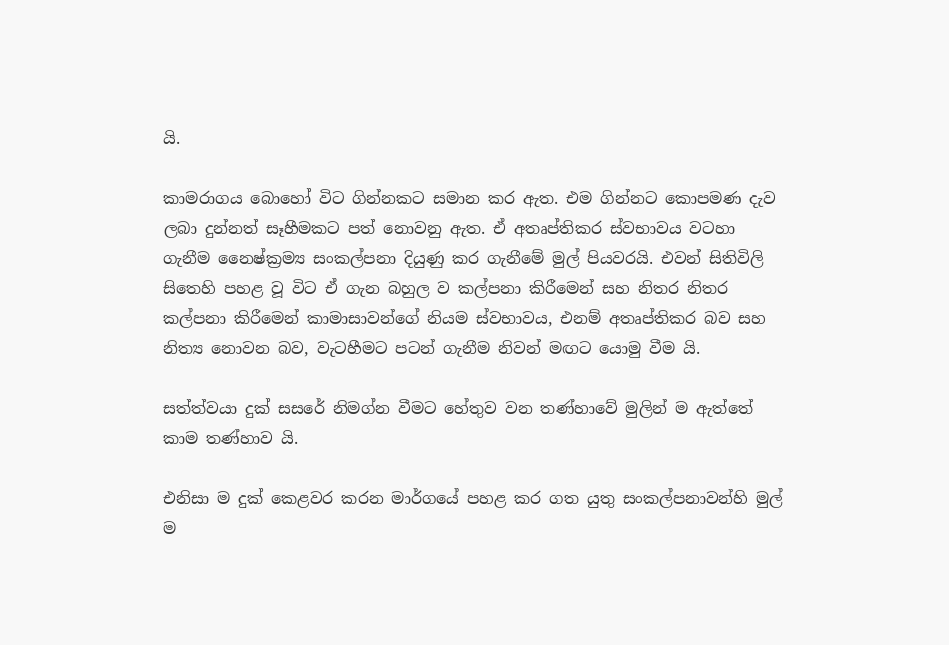යි.

කාමරාගය බොහෝ විට ගින්නකට සමාන කර ඇත. එම ගින්නට කොපමණ දැව ලබා දුන්නත් සෑහීමකට පත් නොවනු ඇත. ඒ අතෘප්තිකර ස්වභාවය වටහා ගැනීම නෛෂ්ක්‍රම්‍ය සංකල්පනා දියුණු කර ගැනීමේ මුල් පියවරයි. එවන් සිතිවිලි සිතෙහි පහළ වූ විට ඒ ගැන බහුල ව කල්පනා කිරීමෙන් සහ නිතර නිතර කල්පනා කිරීමෙන් කාමාසාවන්ගේ නියම ස්වභාවය, එනම් අතෘප්තිකර බව සහ නිත්‍ය නොවන බව, වැටහීමට පටන් ගැනීම නිවන් මඟට යොමු වීම යි.

සත්ත්වයා දුක් සසරේ නිමග්න වීමට හේතුව වන තණ්හාවේ මුලින් ම ඇත්තේ කාම තණ්හාව යි.

එනිසා ම දුක් කෙළවර කරන මාර්ගයේ පහළ කර ගත යුතු සංකල්පනාවන්හි මුල් ම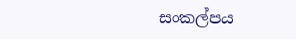සංකල්පය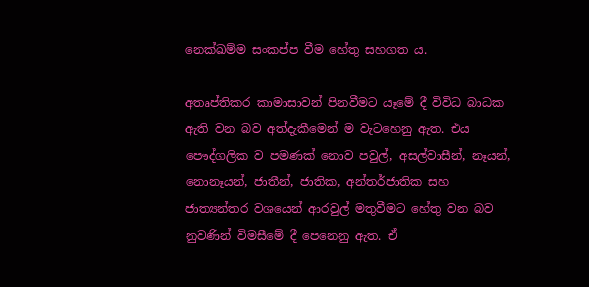නෙක්ඛම්ම සංකප්ප වීම හේතු සහගත ය.

අතෘප්තිකර කාමාසාවන් පිනවීමට යෑමේ දී විවිධ බාධක ඇති වන බව අත්දැකීමෙන් ම වැටහෙනු ඇත. එය පෞද්ගලික ව පමණක් නොව පවුල්, අසල්වාසීන්, නෑයන්, නොනෑයන්, ජාතීන්, ජාතික, අන්තර්ජාතික සහ ජාත්‍යන්තර වශයෙන් ආරවුල් මතුවීමට හේතු වන බව නුවණින් විමසීමේ දී පෙනෙනු ඇත. ඒ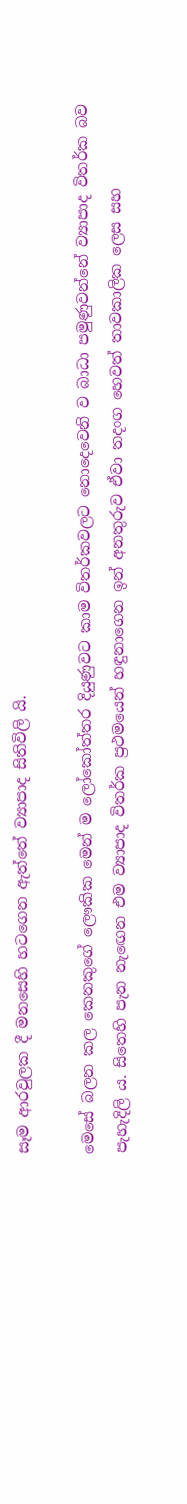සෑම ආරවුලක දී මනසෙහි හටගෙන ඇත්තේ ව්‍යාපාද සිතිවිලි යි.

මෙසේ බලන කල කෙනකුගේ ලෞකික මෙන් ම ලෝකෝත්තර දියුණුවට කාම විතර්කවලට නොදෙවෙනි ව බාධා පමුණුවන්නේ ව්‍යාපාද විතර්ක බව පැහැදිලි ය. සිතෙහි පැන නැඟෙන එම ව්‍යාපාද විතර්ක ප්‍රථමයෙන් හඳුනාගෙන ඉන් අනතුරුව ඒවා තදංග හෙවත් තාවකාලික ලෙස සහ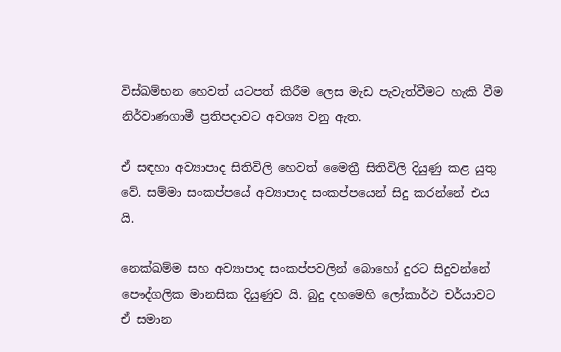විස්ඛම්භන හෙවත් යටපත් කිරීම ලෙස මැඩ පැවැත්වීමට හැකි වීම නිර්වාණගාමී ප්‍රතිපදාවට අවශ්‍ය වනු ඇත.

ඒ සඳහා අව්‍යාපාද සිතිවිලි හෙවත් මෛත්‍රී සිතිවිලි දියුණු කළ යුතු වේ. සම්මා සංකප්පයේ අව්‍යාපාද සංකප්පයෙන් සිදු කරන්නේ එය යි.

නෙක්ඛම්ම සහ අව්‍යාපාද සංකප්පවලින් බොහෝ දුරට සිදුවන්නේ පෞද්ගලික මානසික දියුණුව යි. බුදු දහමෙහි ලෝකාර්ථ චර්යාවට ඒ සමාන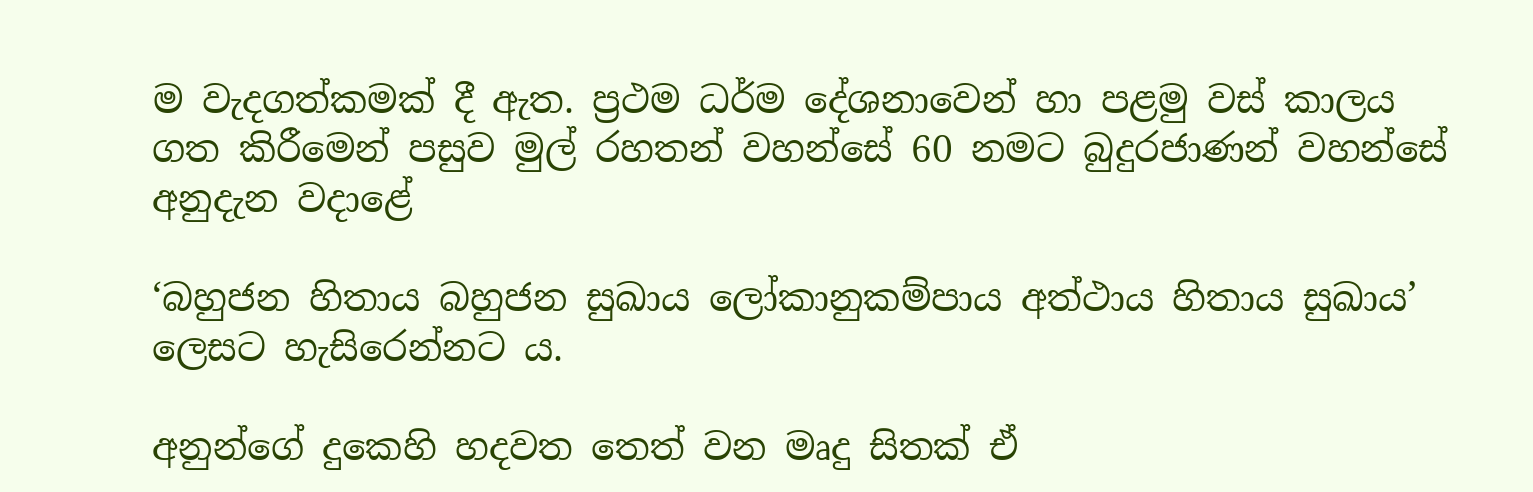ම වැදගත්කමක් දී ඇත. ප්‍රථම ධර්ම දේශනාවෙන් හා පළමු වස් කාලය ගත කිරීමෙන් පසුව මුල් රහතන් වහන්සේ 60 නමට බුදුරජාණන් වහන්සේ අනුදැන වදාළේ

‘බහුජන හිතාය බහුජන සුඛාය ලෝකානුකම්පාය අත්ථාය හිතාය සුඛාය’ ලෙසට හැසිරෙන්නට ය.

අනුන්ගේ දුකෙහි හදවත තෙත් වන මෘදු සිතක් ඒ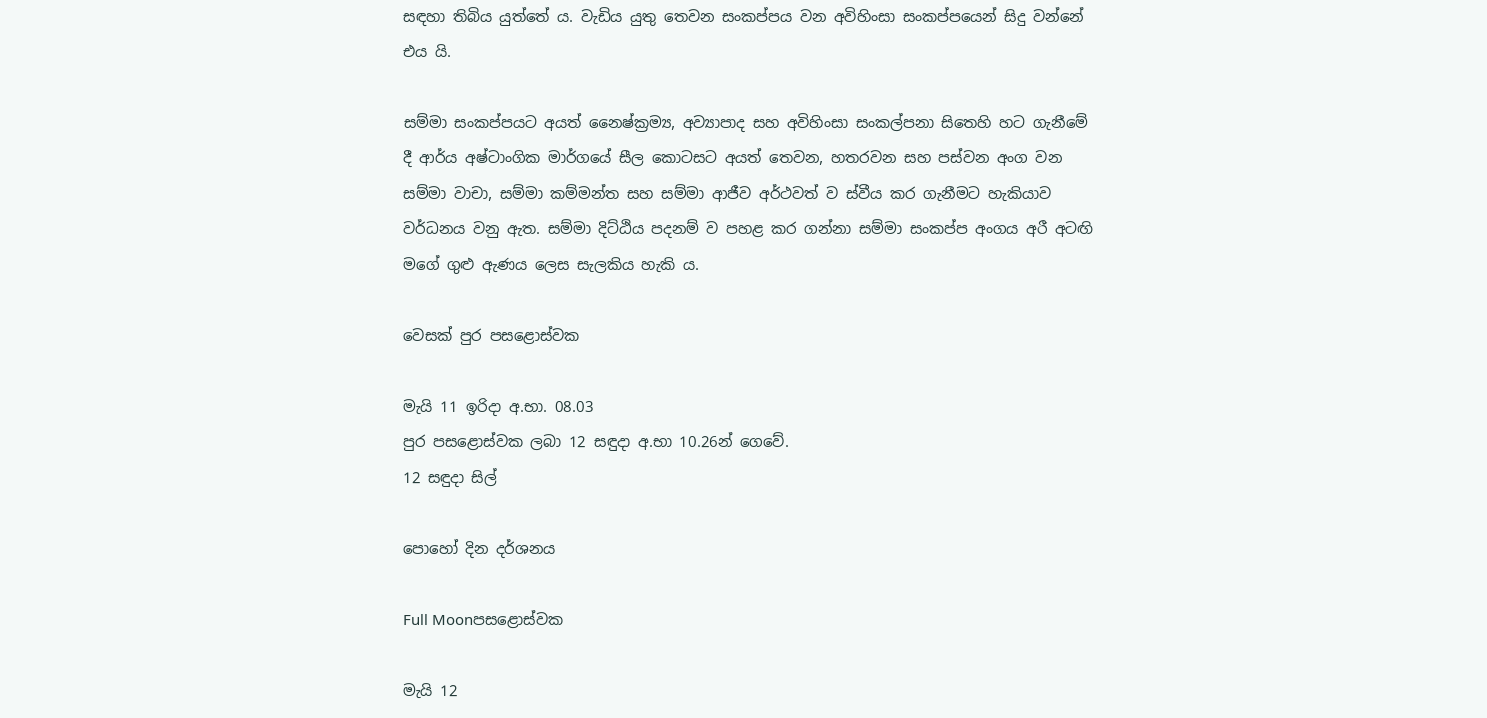සඳහා තිබිය යුත්තේ ය. වැඩිය යුතු තෙවන සංකප්පය වන අවිහිංසා සංකප්පයෙන් සිදු වන්නේ එය යි.

සම්මා සංකප්පයට අයත් නෛෂ්ක්‍රම්‍ය, අව්‍යාපාද සහ අවිහිංසා සංකල්පනා සිතෙහි හට ගැනීමේ දී ආර්ය අෂ්ටාංගික මාර්ගයේ සීල කොටසට අයත් තෙවන, හතරවන සහ පස්වන අංග වන සම්මා වාචා, සම්මා කම්මන්ත සහ සම්මා ආජීව අර්ථවත් ව ස්වීය කර ගැනීමට හැකියාව වර්ධනය වනු ඇත. සම්මා දිට්ඨිය පදනම් ව පහළ කර ගන්නා සම්මා සංකප්ප අංගය අරී අටඟි මගේ ගුළු ඇණය ලෙස සැලකිය හැකි ය.

වෙසක් පුර පසළොස්වක

මැයි 11 ඉරිදා අ.භා. 08.03
පුර පසළොස්වක ලබා 12 සඳුදා අ.භා 10.26න් ගෙවේ.
12 සඳුදා සිල්

පොහෝ දින දර්ශනය

Full Moonපසළොස්වක

මැයි 12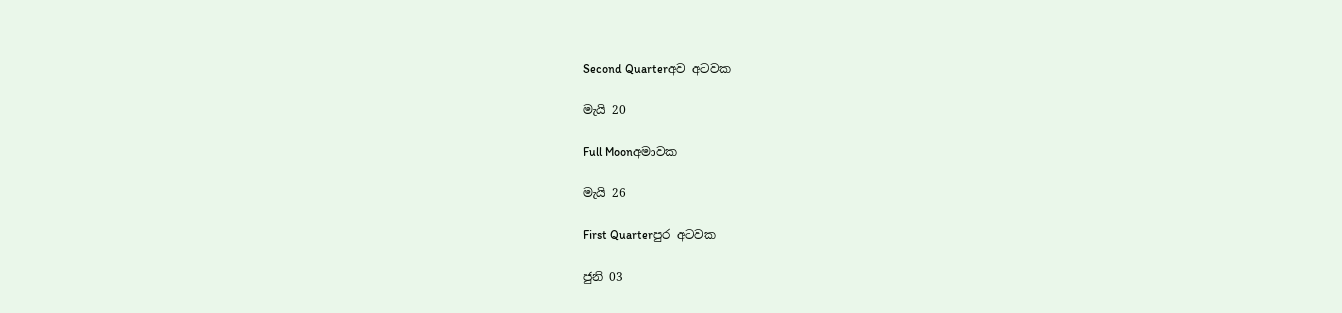Second Quarterඅව අටවක

මැයි 20

Full Moonඅමාවක

මැයි 26

First Quarterපුර අටවක

ජුනි 03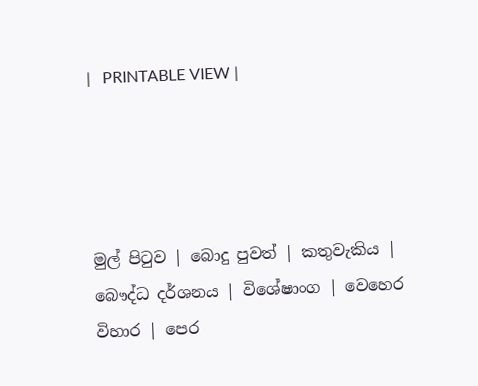|   PRINTABLE VIEW |




මුල් පිටුව | බොදු පුවත් | කතුවැකිය | බෞද්ධ දර්ශනය | විශේෂාංග | වෙහෙර විහාර | පෙර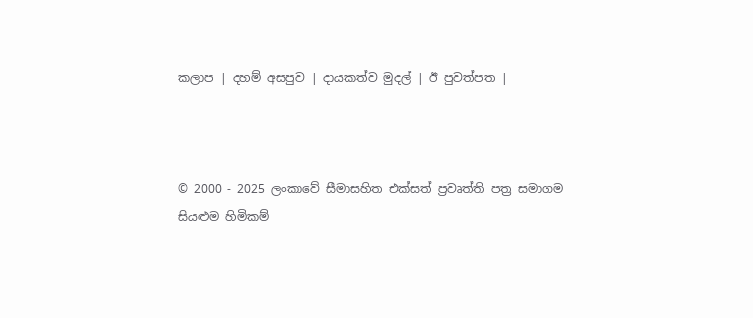කලාප | දහම් අසපුව | දායකත්ව මුදල් | ඊ පුවත්පත |



© 2000 - 2025 ලංකාවේ සීමාසහිත එක්සත් ප්‍රවෘත්ති පත්‍ර සමාගම
සියළුම හිමිකම්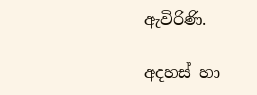ඇවිරිණි.

අදහස් හා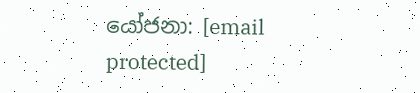යෝජනා: [email protected]